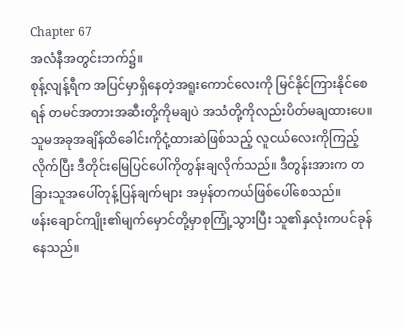Chapter 67
အလံနီအတွင်းဘက်၌။
စုန့်လျန့်ရီက အပြင်မှာရှိနေတဲ့အရူးကောင်လေးကို မြင်နိုင်ကြားနိုင်စေရန် တမင်အတားအဆီးတို့ကိုမချပဲ အသံတို့ကိုလည်းပိတ်မချထားပေ။
သူမအခုအချိန်ထိခေါင်းကိုငုံ့ထားဆဲဖြစ်သည့် လူငယ်လေးကိုကြည့်လိုက်ပြီး ဒီတိုင်းမြေပြင်ပေါ်ကိုတွန်းချလိုက်သည်။ ဒီတွန်းအားက တခြားသူအပေါ်တုန့်ပြန်ချက်များ အမှန်တကယ်ဖြစ်ပေါ်စေသည်။
ဖန်းချောင်ကျိုး၏မျက်မှောင်တို့မှာစုကြုံ့သွားပြီး သူ၏နှလုံးကပင်ခုန်နေသည်။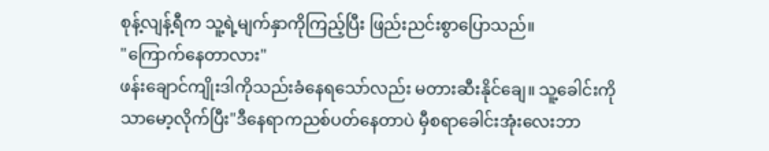စုန့်လျန့်ရီက သူ့ရဲ့မျက်နှာကိုကြည့်ပြီး ဖြည်းညင်းစွာပြောသည်။
"ကြောက်နေတာလား"
ဖန်းချောင်ကျိုးဒါကိုသည်းခံနေရသော်လည်း မတားဆီးနိုင်ချေ။ သူ့ခေါင်းကိုသာမော့လိုက်ပြီး"ဒီနေရာကညစ်ပတ်နေတာပဲ မှီစရာခေါင်းအုံးလေးဘာ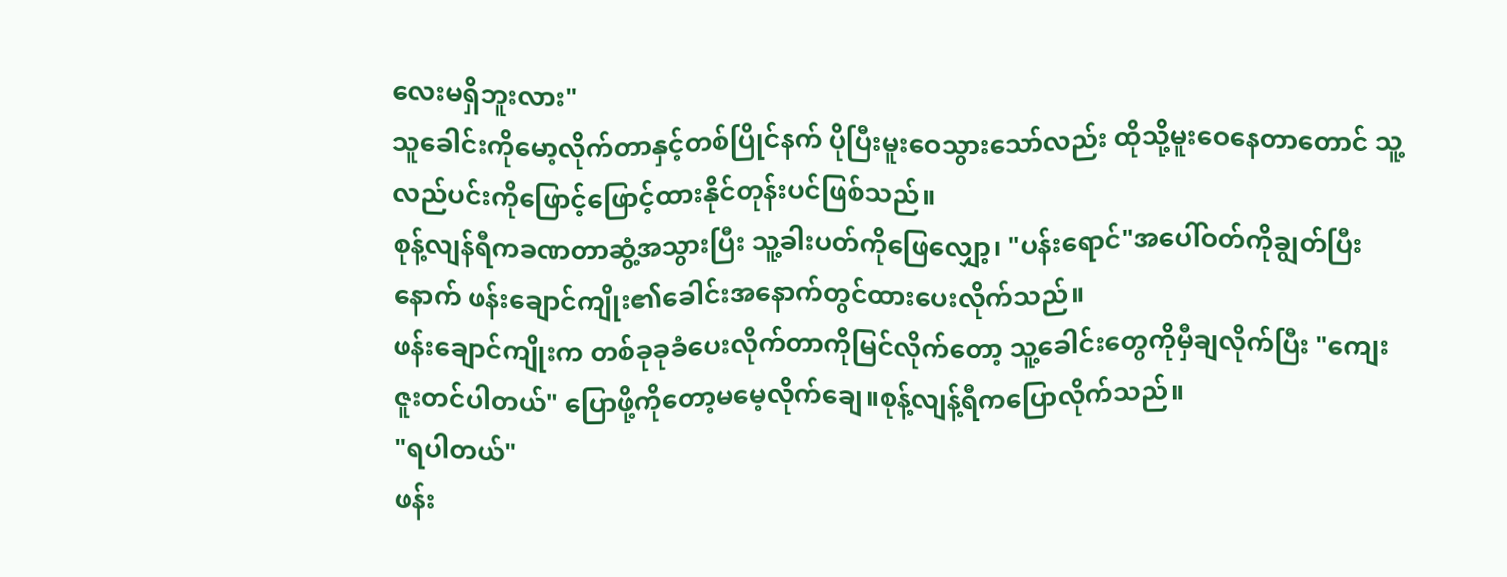လေးမရှိဘူးလား"
သူခေါင်းကိုမော့လိုက်တာနှင့်တစ်ပြိုင်နက် ပိုပြီးမူးဝေသွားသော်လည်း ထိုသို့မူးဝေနေတာတောင် သူ့လည်ပင်းကိုဖြောင့်ဖြောင့်ထားနိုင်တုန်းပင်ဖြစ်သည်။
စုန့်လျန်ရီကခဏတာဆွံ့အသွားပြီး သူ့ခါးပတ်ကိုဖြေလျှော့၊ "ပန်းရောင်"အပေါ်ဝတ်ကိုချွတ်ပြီးနောက် ဖန်းချောင်ကျိုး၏ခေါင်းအနောက်တွင်ထားပေးလိုက်သည်။
ဖန်းချောင်ကျိုးက တစ်ခုခုခံပေးလိုက်တာကိုမြင်လိုက်တော့ သူ့ခေါင်းတွေကိုမှီချလိုက်ပြီး "ကျေးဇူးတင်ပါတယ်" ပြောဖို့ကိုတော့မမေ့လိုက်ချေ။စုန့်လျန့်ရီကပြောလိုက်သည်။
"ရပါတယ်"
ဖန်း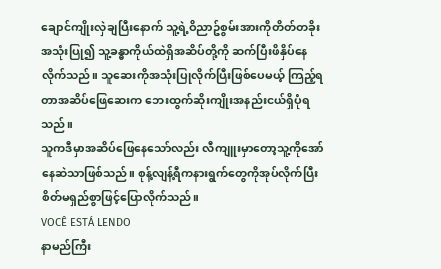ချောင်ကျိုးလှဲချပြီးနောက် သူ့ရဲ့ဝိညာဥ်စွမ်းအားကိုတိတ်တခိုးအသုံးပြု၍ သူ့ခန္ဓာကိုယ်ထဲရှိအဆိပ်တို့ကို ဆက်ပြီးဖိနှိပ်နေလိုက်သည်။ သူဆေးကိုအသုံးပြုလိုက်ပြီးဖြစ်ပေမယ့် ကြည့်ရတာအဆိပ်ဖြေဆေးက ဘေးထွက်ဆိုးကျိုးအနည်းငယ်ရှိပုံရသည်။
သူကဒီမှာအဆိပ်ဖြေနေသော်လည်း လီကျူးမှာတော့သူ့ကိုအော်နေဆဲသာဖြစ်သည်။ စုန့်လျန့်ရီကနားရွက်တွေကိုအုပ်လိုက်ပြီး စိတ်မရှည်စွာဖြင့်ပြောလိုက်သည်။
VOCÊ ESTÁ LENDO
နာမည်ကြီး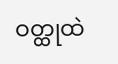ဝတ္ထုထဲ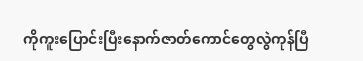ကိုကူးပြောင်းပြီးနောက်ဇာတ်ကောင်တွေလွဲကုန်ပြီ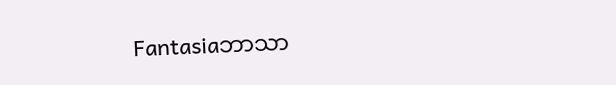Fantasiaဘာသာ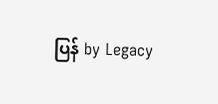ပြန် by Legacy